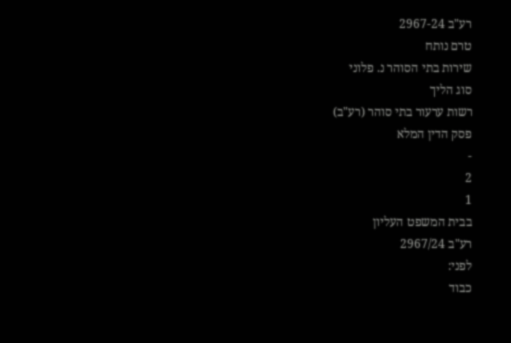רע"ב 2967-24
טרם נותח
שירות בתי הסוהר נ. פלוני
סוג הליך
רשות ערעור בתי סוהר (רע"ב)
פסק הדין המלא
-
2
1
בבית המשפט העליון
רע"ב 2967/24
לפני:
כבוד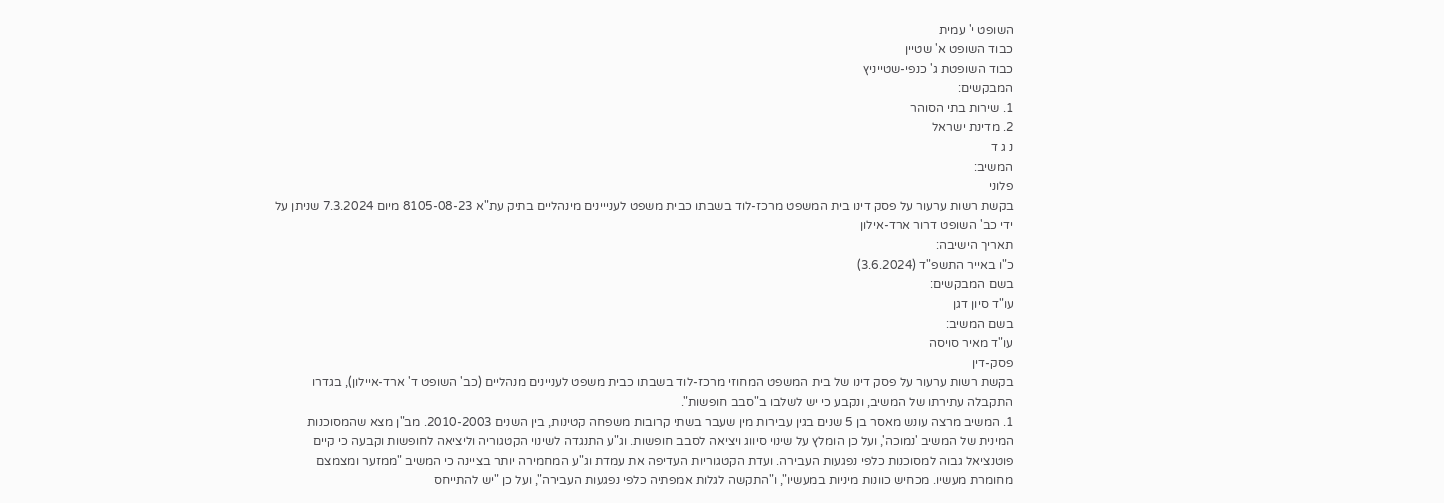השופט י' עמית
כבוד השופט א' שטיין
כבוד השופטת ג' כנפי-שטייניץ
המבקשים:
1. שירות בתי הסוהר
2. מדינת ישראל
נ ג ד
המשיב:
פלוני
בקשת רשות ערעור על פסק דינו בית המשפט מרכז-לוד בשבתו כבית משפט לענייינים מינהליים בתיק עת"א 8105-08-23 מיום 7.3.2024 שניתן על ידי כב' השופט דרור ארד-אילון
תאריך הישיבה:
כ"ו באייר התשפ"ד (3.6.2024)
בשם המבקשים:
עו"ד סיון דגן
בשם המשיב:
עו"ד מאיר סויסה
פסק-דין
בקשת רשות ערעור על פסק דינו של בית המשפט המחוזי מרכז-לוד בשבתו כבית משפט לעניינים מנהליים (כב' השופט ד' ארד-איילון), בגדרו התקבלה עתירתו של המשיב, ונקבע כי יש לשלבו ב"סבב חופשות".
1. המשיב מרצה עונש מאסר בן 5 שנים בגין עבירות מין שעבר בשתי קרובות משפחה קטינות, בין השנים 2010-2003. מב"ן מצא שהמסוכנות המינית של המשיב 'נמוכה', ועל כן הומלץ על שינוי סיווג ויציאה לסבב חופשות. וג"ע התנגדה לשינוי הקטגוריה וליציאה לחופשות וקבעה כי קיים פוטנציאל גבוה למסוכנות כלפי נפגעות העבירה. ועדת הקטגוריות העדיפה את עמדת וג"ע המחמירה יותר בציינה כי המשיב "ממזער ומצמצם מחומרת מעשיו. מכחיש כוונות מיניות במעשיו", ו"התקשה לגלות אמפתיה כלפי נפגעות העבירה", ועל כן "יש להתייחס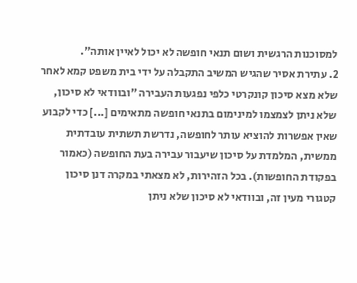למסוכנות הרגשית ושום תנאי חופשה לא יכול לאיין אותה".
2. עתירת אסיר שהגיש המשיב התקבלה על ידי בית משפט קמא לאחר שלא מצא סיכון קונקרטי כלפי נפגעות העבירה "ובוודאי לא סיכון, שלא ניתן לצמצמו למינימום בתנאי חופשה מתאימים [...] כדי לקבוע שאין אפשרות להוציא עותר לחופשה, נדרשת תשתית עובדתית ממשית, המלמדת על סיכון שיעבור עבירה בעת החופשה (כאמור בפקודת החופשות). בכל הזהירות, לא מצאתי במקרה דנן סיכון קטגורי מעין זה, ובוודאי לא סיכון שלא ניתן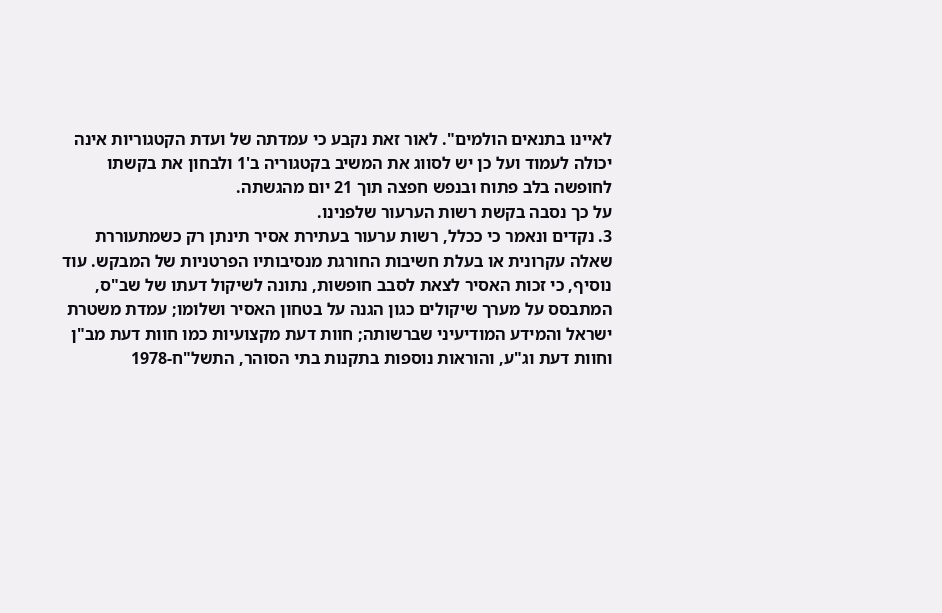לאיינו בתנאים הולמים". לאור זאת נקבע כי עמדתה של ועדת הקטגוריות אינה יכולה לעמוד ועל כן יש לסווג את המשיב בקטגוריה ב'1 ולבחון את בקשתו לחופשה בלב פתוח ובנפש חפצה תוך 21 יום מהגשתה.
על כך נסבה בקשת רשות הערעור שלפנינו.
3. נקדים ונאמר כי ככלל, רשות ערעור בעתירת אסיר תינתן רק כשמתעוררת שאלה עקרונית או בעלת חשיבות החורגת מנסיבותיו הפרטניות של המבקש. עוד נוסיף, כי זכות האסיר לצאת לסבב חופשות, נתונה לשיקול דעתו של שב"ס, המתבסס על מערך שיקולים כגון הגנה על בטחון האסיר ושלומו; עמדת משטרת ישראל והמידע המודיעיני שברשותה; חוות דעת מקצועיות כמו חוות דעת מב"ן וחוות דעת וג"ע, והוראות נוספות בתקנות בתי הסוהר, התשל"ח-1978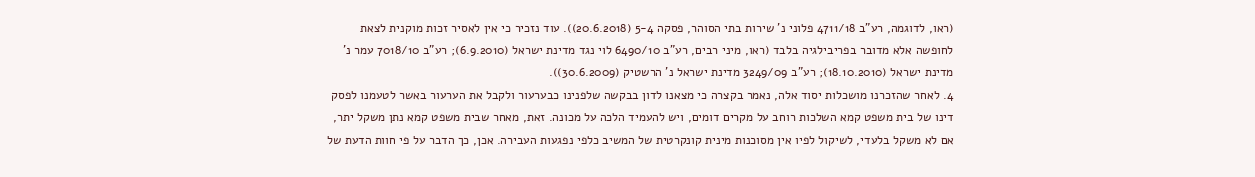(ראו, לדוגמה, רע"ב 4711/18 פלוני נ' שירות בתי הסוהר, פסקה 5-4 (20.6.2018)). עוד נזכיר כי אין לאסיר זכות מוקנית לצאת לחופשה אלא מדובר בפריבילגיה בלבד (ראו, מיני רבים, רע"ב 6490/10 לוי נגד מדינת ישראל (6.9.2010); רע"ב 7018/10 עמר נ' מדינת ישראל (18.10.2010); רע"ב 3249/09 מדינת ישראל נ' הרשטיק (30.6.2009)).
4. לאחר שהזכרנו מושכלות יסוד אלה, נאמר בקצרה כי מצאנו לדון בבקשה שלפנינו כבערעור ולקבל את הערעור באשר לטעמנו לפסק דינו של בית משפט קמא השלכות רוחב על מקרים דומים, ויש להעמיד הלכה על מכונה. זאת, מאחר שבית משפט קמא נתן משקל יתר, אם לא משקל בלעדי, לשיקול לפיו אין מסוכנות מינית קונקרטית של המשיב כלפי נפגעות העבירה. אכן, כך הדבר על פי חוות הדעת של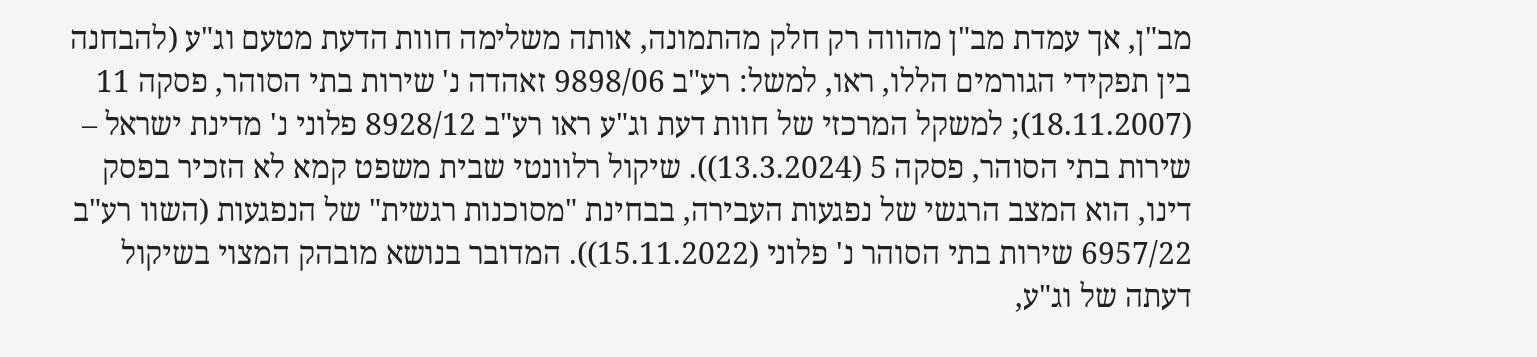מב"ן, אך עמדת מב"ן מהווה רק חלק מהתמונה, אותה משלימה חוות הדעת מטעם וג"ע (להבחנה בין תפקידי הגורמים הללו, ראו, למשל: רע"ב 9898/06 זאהדה נ' שירות בתי הסוהר, פסקה 11 (18.11.2007); למשקל המרכזי של חוות דעת וג"ע ראו רע"ב 8928/12 פלוני נ' מדינת ישראל – שירות בתי הסוהר, פסקה 5 (13.3.2024)). שיקול רלוונטי שבית משפט קמא לא הזכיר בפסק דינו, הוא המצב הרגשי של נפגעות העבירה, בבחינת "מסוכנות רגשית" של הנפגעות (השוו רע"ב 6957/22 שירות בתי הסוהר נ' פלוני (15.11.2022)). המדובר בנושא מובהק המצוי בשיקול דעתה של וג"ע,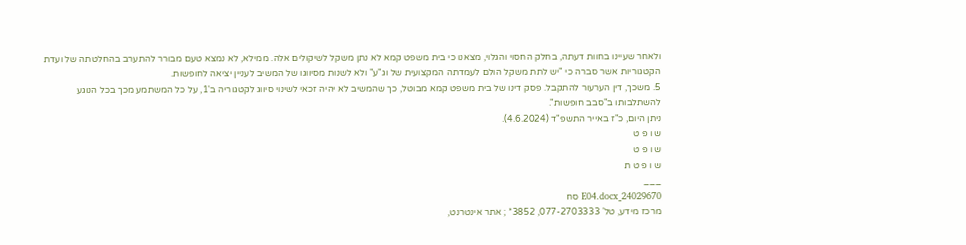ולאחר שעיינו בחוות דעתה, בחלק החסוי והגלוי, מצאנו כי בית משפט קמא לא נתן משקל לשיקולים אלה. ממילא, לא נמצא טעם מבורר להתערב בהחלטתה של ועדת הקטגוריות אשר סברה כי "יש לתת משקל הולם לעמדתה המקצועית של וג"ע" ולא לשנות מסיווגו של המשיב לעניין יציאה לחופשות.
5. משכך, דין הערעור להתקבל. פסק דינו של בית משפט קמא מבוטל, כך שהמשיב לא יהיה זכאי לשינוי סיווג לקטגוריה ב'1, על כל המשתמע מכך בכל הנוגע להשתלבותו ב"סבב חופשות".
ניתן היום, כ"ז באייר התשפ"ד (4.6.2024).
ש ו פ ט
ש ו פ ט
ש ו פ ט ת
___
24029670_E04.docx סח
מרכז מידע, טל' 077-2703333, 3852* ; אתר אינטרנט,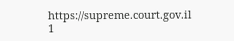https://supreme.court.gov.il
1